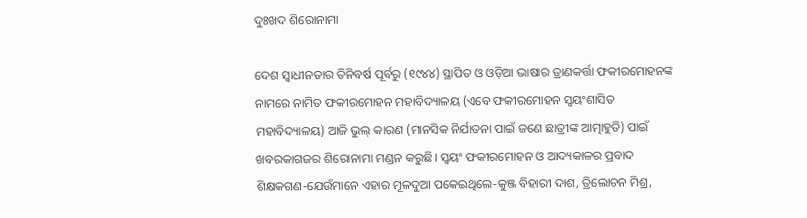ଦୁଃଖଦ ଶିରୋନାମା

ଦେଶ ସ୍ବାଧୀନତାର ତିନିବର୍ଷ ପୂର୍ବରୁ (୧୯୪୪) ସ୍ଥାପିତ ଓ ଓଡ଼ିଆ ଭାଷାର ତ୍ରାଣକର୍ତ୍ତା ଫକୀରମୋହନଙ୍କ ନାମରେ ନାମିତ ଫକୀରମୋହନ ମହାବିଦ୍ୟାଳୟ (ଏବେ ଫକୀରମୋହନ ସ୍ବୟଂଶାସିତ ମହାବିଦ୍ୟାଳୟ) ଆଜି ଭୁଲ୍‌ କାରଣ (ମାନସିକ ନିର୍ଯାତନା ପାଇଁ ଜଣେ ଛାତ୍ରୀଙ୍କ ଆତ୍ମାହୁତି) ପାଇଁ ଖବରକାଗଜର ଶିରୋନାମା ମଣ୍ଡନ କରୁଛି। ସ୍ବୟଂ ଫକୀରମୋହନ ଓ ଆଦ୍ୟକାଳର ପ୍ରବାଦ ଶିକ୍ଷକଗଣ-ଯେଉଁମାନେ ଏହାର ମୂଳଦୁଆ ପକେଇଥିଲେ-କୁଞ୍ଜ ବିହାରୀ ଦାଶ, ତ୍ରିଲୋଚନ ମିଶ୍ର,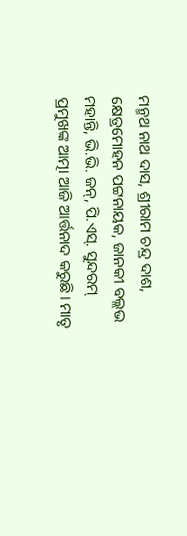ମନ୍ମଥ ନାଥ ଦାସ, ଶ୍ରୀରାମ ଚନ୍ଦ୍ର ଦାଶ, କ୍ଷେତ୍ରମୋହନ ପଟ୍ଟନାୟକ, ଜାନକୀ ବଲ୍ଲଭ ମହାନ୍ତି, ଭି.ଭି. ଜନ୍‌, ପି.ଏସ୍‌. ସୁନ୍ଦରମ୍‌ ପ୍ରମୁଖଙ୍କ ଆତ୍ମା ଆଜି ଆର୍ତ୍ତନାଦ କରୁଛି। ମାତୃ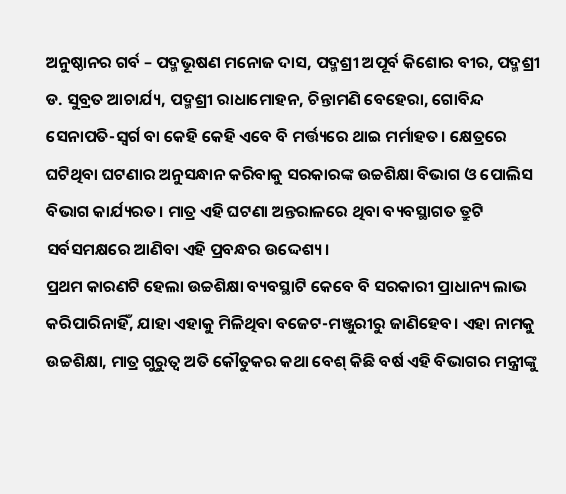ଅନୁଷ୍ଠାନର ଗର୍ବ – ପଦ୍ମଭୂଷଣ ମନୋଜ ଦାସ, ପଦ୍ମଶ୍ରୀ ଅପୂର୍ବ କିଶୋର ବୀର, ପଦ୍ମଶ୍ରୀ ଡ. ସୁବ୍ରତ ଆଚାର୍ଯ୍ୟ, ପଦ୍ମଶ୍ରୀ ରାଧାମୋହନ, ଚିନ୍ତାମଣି ବେହେରା, ଗୋବିନ୍ଦ ସେନାପତି-ସ୍ବର୍ଗ ବା କେହି କେହି ଏବେ ବି ମର୍ତ୍ତ୍ୟରେ ଥାଇ ମର୍ମାହତ। କ୍ଷେତ୍ରରେ ଘଟିଥିବା ଘଟଣାର ଅନୁସନ୍ଧାନ କରିବାକୁ ସରକାରଙ୍କ ଉଚ୍ଚଶିକ୍ଷା ବିଭାଗ ଓ ପୋଲିସ ବିଭାଗ କାର୍ଯ୍ୟରତ। ମାତ୍ର ଏହି ଘଟଣା ଅନ୍ତରାଳରେ ଥିବା ବ୍ୟବସ୍ଥାଗତ ତ୍ରୁଟି ସର୍ବସମକ୍ଷରେ ଆଣିବା ଏହି ପ୍ରବନ୍ଧର ଉଦ୍ଦେଶ୍ୟ।
ପ୍ରଥମ କାରଣଟି ହେଲା ଉଚ୍ଚଶିକ୍ଷା ବ୍ୟବସ୍ଥାଟି କେବେ ବି ସରକାରୀ ପ୍ରାଧାନ୍ୟ ଲାଭ କରିପାରିନାହିଁ, ଯାହା ଏହାକୁ ମିଳିଥିବା ବଜେଟ-ମଞ୍ଜୁରୀରୁ ଜାଣିହେବ। ଏହା ନାମକୁ ଉଚ୍ଚଶିକ୍ଷା, ମାତ୍ର ଗୁରୁତ୍ୱ ଅତି କୌତୁକର କଥା ବେଶ୍‌ କିଛି ବର୍ଷ ଏହି ବିଭାଗର ମନ୍ତ୍ରୀଙ୍କୁ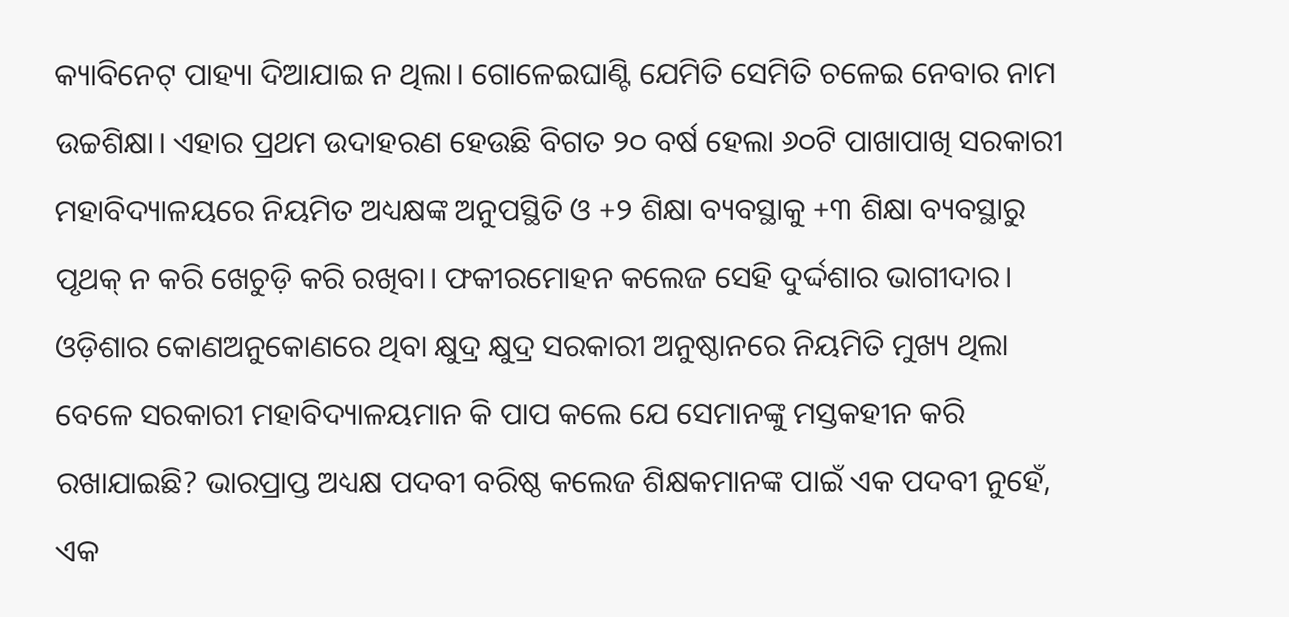କ୍ୟାବିନେଟ୍‌ ପାହ୍ୟା ଦିଆଯାଇ ନ ଥିଲା। ଗୋଳେଇଘାଣ୍ଟି ଯେମିତି ସେମିତି ଚଳେଇ ନେବାର ନାମ ଉଚ୍ଚଶିକ୍ଷା। ଏହାର ପ୍ରଥମ ଉଦାହରଣ ହେଉଛି ବିଗତ ୨୦ ବର୍ଷ ହେଲା ୬୦ଟି ପାଖାପାଖି ସରକାରୀ ମହାବିଦ୍ୟାଳୟରେ ନିୟମିତ ଅଧ୍ୟକ୍ଷଙ୍କ ଅନୁପସ୍ଥିତି ଓ +୨ ଶିକ୍ଷା ବ୍ୟବସ୍ଥାକୁ +୩ ଶିକ୍ଷା ବ୍ୟବସ୍ଥାରୁ ପୃଥକ୍‌ ନ କରି ଖେଚୁଡ଼ି କରି ରଖିବା। ଫକୀରମୋହନ କଲେଜ ସେହି ଦୁର୍ଦ୍ଦଶାର ଭାଗୀଦାର। ଓଡ଼ିଶାର କୋଣଅନୁକୋଣରେ ଥିବା କ୍ଷୁଦ୍ର କ୍ଷୁଦ୍ର ସରକାରୀ ଅନୁଷ୍ଠାନରେ ନିୟମିତି ମୁଖ୍ୟ ଥିଲା ବେଳେ ସରକାରୀ ମହାବିଦ୍ୟାଳୟମାନ କି ପାପ କଲେ ଯେ ସେମାନଙ୍କୁ ମସ୍ତକହୀନ କରି ରଖାଯାଇଛି? ଭାରପ୍ରାପ୍ତ ଅଧ୍ୟକ୍ଷ ପଦବୀ ବରିଷ୍ଠ କଲେଜ ଶିକ୍ଷକମାନଙ୍କ ପାଇଁ ଏକ ପଦବୀ ନୁହେଁ, ଏକ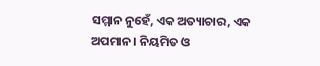ସମ୍ମାନ ନୁହେଁ, ଏକ ଅତ୍ୟାଚାର, ଏକ ଅପମାନ। ନିୟମିତ ଓ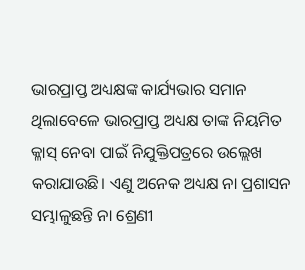ଭାରପ୍ରାପ୍ତ ଅଧ୍ୟକ୍ଷଙ୍କ କାର୍ଯ୍ୟଭାର ସମାନ ଥିଲାବେଳେ ଭାରପ୍ରାପ୍ତ ଅଧ୍ୟକ୍ଷ ତାଙ୍କ ନିୟମିତ କ୍ଳାସ୍‌ ନେବା ପାଇଁ ନିଯୁକ୍ତିପତ୍ରରେ ଉଲ୍ଲେଖ କରାଯାଉଛି। ଏଣୁ ଅନେକ ଅଧ୍ୟକ୍ଷ ନା ପ୍ରଶାସନ ସମ୍ଭାଳୁଛନ୍ତି ନା ଶ୍ରେଣୀ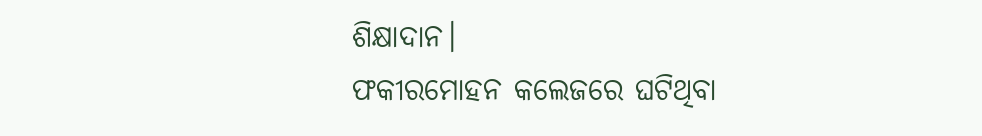ଶିକ୍ଷାଦାନ।
ଫକୀରମୋହନ କଲେଜରେ ଘଟିଥିବା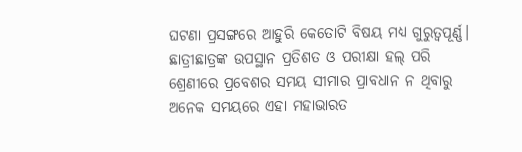ଘଟଣା ପ୍ରସଙ୍ଗରେ ଆହୁରି କେତୋଟି ବିଷୟ ମଧ୍ୟ ଗୁରୁତ୍ୱପୂର୍ଣ୍ଣ। ଛାତ୍ରୀଛାତ୍ରଙ୍କ ଉପସ୍ଥାନ ପ୍ରତିଶତ ଓ ପରୀକ୍ଷା ହଲ୍‌ ପରି ଶ୍ରେଣୀରେ ପ୍ରବେଶର ସମୟ ସୀମାର ପ୍ରାବଧାନ ନ ଥିବାରୁ ଅନେକ ସମୟରେ ଏହା ମହାଭାରତ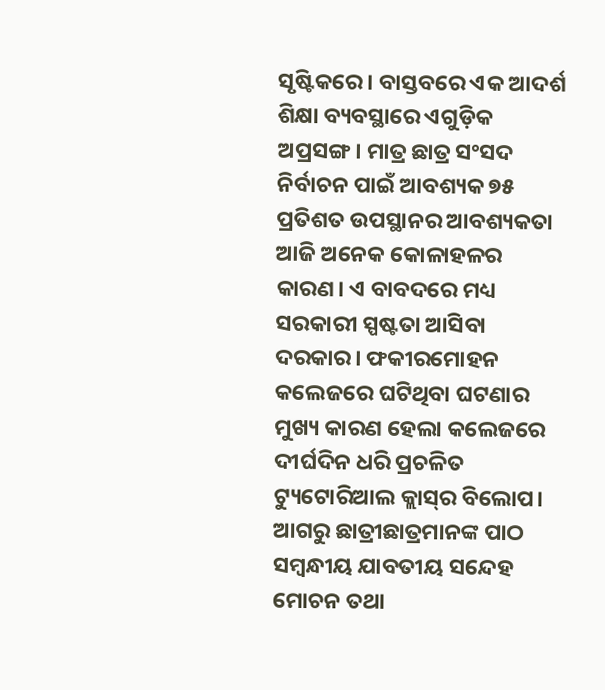ସୃଷ୍ଟିକରେ। ବାସ୍ତବରେ ଏକ ଆଦର୍ଶ ଶିକ୍ଷା ବ୍ୟବସ୍ଥାରେ ଏଗୁଡ଼ିକ ଅପ୍ରସଙ୍ଗ। ମାତ୍ର ଛାତ୍ର ସଂସଦ ନିର୍ବାଚନ ପାଇଁ ଆବଶ୍ୟକ ୭୫ ପ୍ରତିଶତ ଉପସ୍ଥାନର ଆବଶ୍ୟକତା ଆଜି ଅନେକ କୋଳାହଳର କାରଣ। ଏ ବାବଦରେ ମଧ୍ୟ ସରକାରୀ ସ୍ପଷ୍ଟତା ଆସିବା ଦରକାର। ଫକୀରମୋହନ କଲେଜରେ ଘଟିଥିବା ଘଟଣାର ମୁଖ୍ୟ କାରଣ ହେଲା କଲେଜରେ ଦୀର୍ଘଦିନ ଧରି ପ୍ରଚଳିତ ଟ୍ୟୁଟୋରିଆଲ କ୍ଲାସ୍‌ର ବିଲୋପ। ଆଗରୁ ଛାତ୍ରୀଛାତ୍ରମାନଙ୍କ ପାଠ ସମ୍ବନ୍ଧୀୟ ଯାବତୀୟ ସନ୍ଦେହ ମୋଚନ ତଥା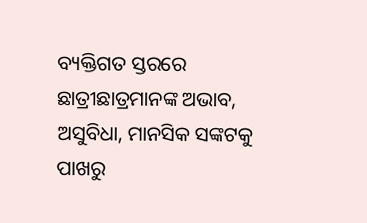ବ୍ୟକ୍ତିଗତ ସ୍ତରରେ ଛାତ୍ରୀଛାତ୍ରମାନଙ୍କ ଅଭାବ, ଅସୁବିଧା, ମାନସିକ ସଙ୍କଟକୁ ପାଖରୁ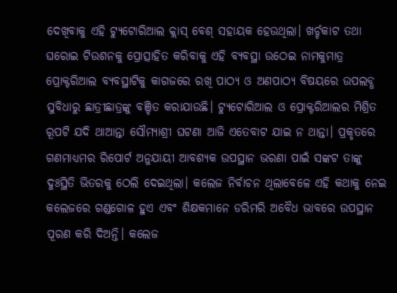ଦେଖିବାକୁ ଏହି ଟ୍ୟୁଟୋରିଆଲ କ୍ଲାସ୍‌ ବେଶ୍‌ ସହାୟକ ହେଉଥିଲା। ଖର୍ଚ୍ଚକାଟ ତଥା ଘରୋଇ ଟିଉଶନକୁ ପ୍ରୋତ୍ସାହିତ କରିବାକୁ ଏହି ବ୍ୟବସ୍ଥା ଉଠେଇ ନାମକୁମାତ୍ର ପ୍ରୋକ୍ଟରିଆଲ ବ୍ୟବସ୍ଥାଟିକୁ କାଗଜରେ ରଖି ପାଠ୍ୟ ଓ ଅଣପାଠ୍ୟ ବିଷୟରେ ଉପଲବ୍ଧ ସୁବିଧାରୁ ଛାତ୍ରୀଛାତ୍ରଙ୍କୁ ବଞ୍ଚିତ କରାଯାଉଛି। ଟ୍ୟୁଟୋରିଆଲ ଓ ପ୍ରୋକ୍ଟରିଆଲର ମିଶ୍ରିତ ରୂପଟି ଯଦି ଥାଆନ୍ତା ସୌମ୍ୟାଶ୍ରୀ ଘଟଣା ଆଜି ଏତେବାଟ ଯାଇ ନ ଥାନ୍ତା। ପ୍ରକୃତରେ ଗଣମାଧ୍ୟମର ରିପୋର୍ଟ ଅନୁଯାୟୀ ଆବଶ୍ୟକ ଉପସ୍ଥାନ ଭରଣା ପାଇଁ ସଙ୍କଟ ତାଙ୍କୁ ଦୁଃସ୍ଥିତି ଭିତରକୁ ଠେଲି ଦେଇଥିଲା। କଲେଜ ନିର୍ବାଚନ ଥିଲାବେଳେ ଏହି କଥାକୁ ନେଇ କଲେଜରେ ଗଣ୍ଡଗୋଳ ହୁଏ ଏବଂ ଶିକ୍ଷକମାନେ ଡରିମରି ଅବୈଧ ଭାବରେ ଉପସ୍ଥାନ ପୂରଣ କରି ଦିଅନ୍ତି। କଲେଜ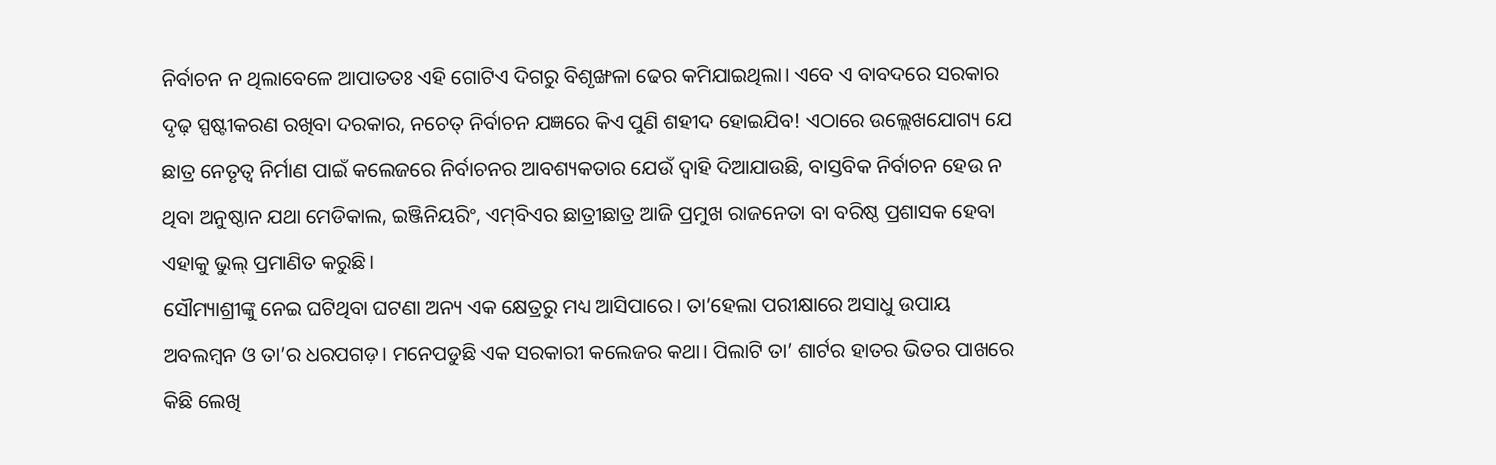ନିର୍ବାଚନ ନ ଥିଲାବେଳେ ଆପାତତଃ ଏହି ଗୋଟିଏ ଦିଗରୁ ବିଶୃଙ୍ଖଳା ଢେର କମିଯାଇଥିଲା। ଏବେ ଏ ବାବଦରେ ସରକାର ଦୃଢ଼ ସ୍ପଷ୍ଟୀକରଣ ରଖିବା ଦରକାର, ନଚେତ୍‌ ନିର୍ବାଚନ ଯଜ୍ଞରେ କିଏ ପୁଣି ଶହୀଦ ହୋଇଯିବ! ଏଠାରେ ଉଲ୍ଲେଖଯୋଗ୍ୟ ଯେ ଛାତ୍ର ନେତୃତ୍ୱ ନିର୍ମାଣ ପାଇଁ କଲେଜରେ ନିର୍ବାଚନର ଆବଶ୍ୟକତାର ଯେଉଁ ଦ୍ୱାହି ଦିଆଯାଉଛି, ବାସ୍ତବିକ ନିର୍ବାଚନ ହେଉ ନ ଥିବା ଅନୁଷ୍ଠାନ ଯଥା ମେଡିକାଲ, ଇଞ୍ଜିନିୟରିଂ, ଏମ୍‌ବିଏର ଛାତ୍ରୀଛାତ୍ର ଆଜି ପ୍ରମୁଖ ରାଜନେତା ବା ବରିଷ୍ଠ ପ୍ରଶାସକ ହେବା ଏହାକୁ ଭୁଲ୍‌ ପ୍ରମାଣିତ କରୁଛି।
ସୌମ୍ୟାଶ୍ରୀଙ୍କୁ ନେଇ ଘଟିଥିବା ଘଟଣା ଅନ୍ୟ ଏକ କ୍ଷେତ୍ରରୁ ମଧ୍ୟ ଆସିପାରେ। ତା’ହେଲା ପରୀକ୍ଷାରେ ଅସାଧୁ ଉପାୟ ଅବଲମ୍ବନ ଓ ତା’ର ଧରପଗଡ଼। ମନେପଡୁଛି ଏକ ସରକାରୀ କଲେଜର କଥା। ପିଲାଟି ତା’ ଶାର୍ଟର ହାତର ଭିତର ପାଖରେ କିଛି ଲେଖି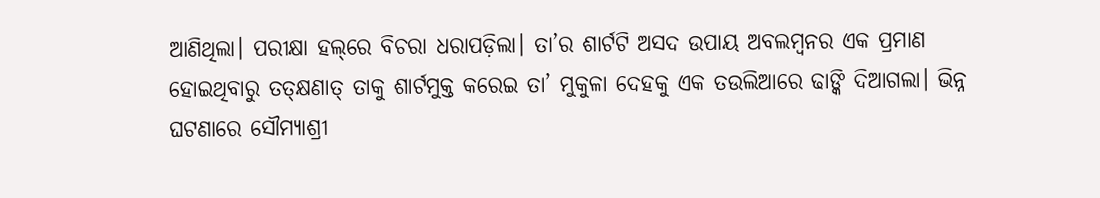ଆଣିଥିଲା। ପରୀକ୍ଷା ହଲ୍‌ରେ ବିଚରା ଧରାପଡ଼ିଲା। ତା’ର ଶାର୍ଟଟି ଅସଦ ଉପାୟ ଅବଲମ୍ବନର ଏକ ପ୍ରମାଣ ହୋଇଥିବାରୁ ତତ୍‌କ୍ଷଣାତ୍‌ ତାକୁ ଶାର୍ଟମୁକ୍ତ କରେଇ ତା’ ମୁକୁଳା ଦେହକୁ ଏକ ତଉଲିଆରେ ଢାଙ୍କି ଦିଆଗଲା। ଭିନ୍ନ ଘଟଣାରେ ସୌମ୍ୟାଶ୍ରୀ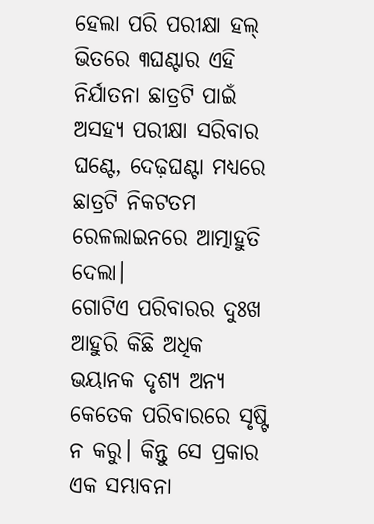ହେଲା ପରି ପରୀକ୍ଷା ହଲ୍‌ ଭିତରେ ୩ଘଣ୍ଟାର ଏହି ନିର୍ଯାତନା ଛାତ୍ରଟି ପାଇଁ ଅସହ୍ୟ ପରୀକ୍ଷା ସରିବାର ଘଣ୍ଟେ, ଦେଢ଼ଘଣ୍ଟା ମଧ୍ୟରେ ଛାତ୍ରଟି ନିକଟତମ ରେଳଲାଇନରେ ଆତ୍ମାହୁତି ଦେଲା।
ଗୋଟିଏ ପରିବାରର ଦୁଃଖ ଆହୁରି କିଛି ଅଧିକ ଭୟାନକ ଦୃଶ୍ୟ ଅନ୍ୟ କେତେକ ପରିବାରରେ ସୃଷ୍ଟି ନ କରୁ। କିନ୍ତୁ ସେ ପ୍ରକାର ଏକ ସମ୍ଭାବନା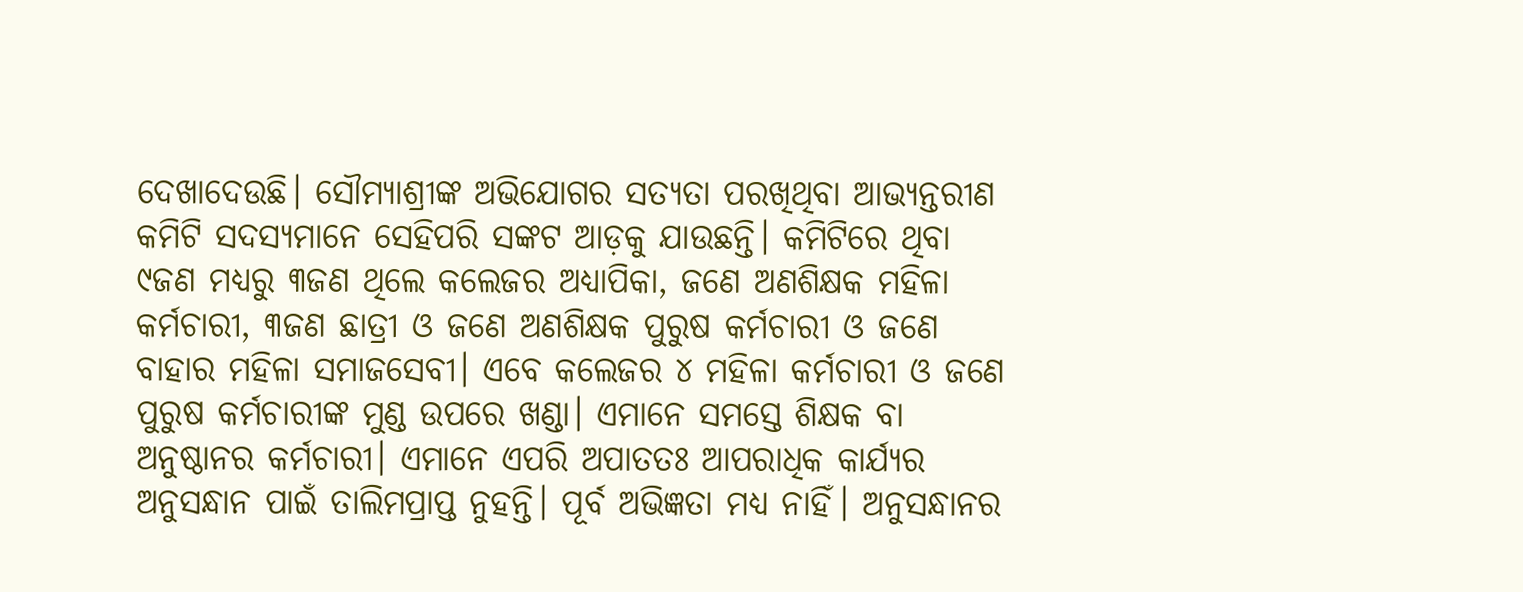ଦେଖାଦେଉଛି। ସୌମ୍ୟାଶ୍ରୀଙ୍କ ଅଭିଯୋଗର ସତ୍ୟତା ପରଖିଥିବା ଆଭ୍ୟନ୍ତରୀଣ କମିଟି ସଦସ୍ୟମାନେ ସେହିପରି ସଙ୍କଟ ଆଡ଼କୁ ଯାଉଛନ୍ତି। କମିଟିରେ ଥିବା ୯ଜଣ ମଧ୍ୟରୁ ୩ଜଣ ଥିଲେ କଲେଜର ଅଧ୍ୟାପିକା, ଜଣେ ଅଣଶିକ୍ଷକ ମହିଳା କର୍ମଚାରୀ, ୩ଜଣ ଛାତ୍ରୀ ଓ ଜଣେ ଅଣଶିକ୍ଷକ ପୁରୁଷ କର୍ମଚାରୀ ଓ ଜଣେ ବାହାର ମହିଳା ସମାଜସେବୀ। ଏବେ କଲେଜର ୪ ମହିଳା କର୍ମଚାରୀ ଓ ଜଣେ ପୁରୁଷ କର୍ମଚାରୀଙ୍କ ମୁଣ୍ଡ ଉପରେ ଖଣ୍ଡା। ଏମାନେ ସମସ୍ତେ ଶିକ୍ଷକ ବା ଅନୁଷ୍ଠାନର କର୍ମଚାରୀ। ଏମାନେ ଏପରି ଅପାତତଃ ଆପରାଧିକ କାର୍ଯ୍ୟର ଅନୁସନ୍ଧାନ ପାଇଁ ତାଲିମପ୍ରାପ୍ତ ନୁହନ୍ତି। ପୂର୍ବ ଅଭିଜ୍ଞତା ମଧ୍ୟ ନାହିଁ। ଅନୁସନ୍ଧାନର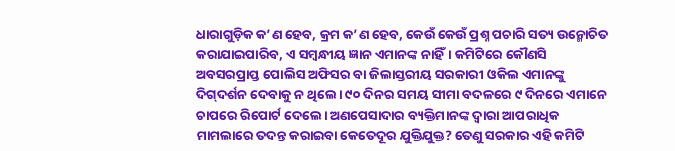ଧାରାଗୁଡ଼ିକ କ’ଣ ହେବ, କ୍ରମ କ’ଣ ହେବ, କେଉଁ କେଉଁ ପ୍ରଶ୍ନ ପଚାରି ସତ୍ୟ ଉନ୍ମୋଚିତ କରାଯାଇପାରିବ, ଏ ସମ୍ବନ୍ଧୀୟ ଜ୍ଞାନ ଏମାନଙ୍କ ନାହିଁ। କମିଟିରେ କୌଣସି ଅବସରପ୍ରାପ୍ତ ପୋଲିସ ଅଫିସର ବା ଜିଲାସ୍ତରୀୟ ସରକାରୀ ଓକିଲ ଏମାନଙ୍କୁ ଦିଗ୍‌ଦର୍ଶନ ଦେବାକୁ ନ ଥିଲେ। ୯୦ ଦିନର ସମୟ ସୀମା ବଦଳରେ ୯ ଦିନରେ ଏମାନେ ଚାପରେ ରିପୋର୍ଟ ଦେଲେ। ଅଣପେସାଦାର ବ୍ୟକ୍ତିମାନଙ୍କ ଦ୍ୱାରା ଆପରାଧିକ ମାମଲାରେ ତଦନ୍ତ କରାଇବା କେତେଦୂର ଯୁକ୍ତିଯୁକ୍ତ? ତେଣୁ ସରକାର ଏହି କମିଟି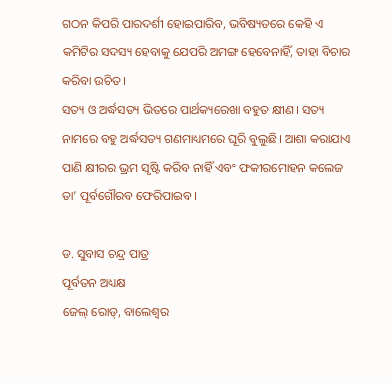ଗଠନ କିପରି ପାରଦର୍ଶୀ ହୋଇପାରିବ, ଭବିଷ୍ୟତରେ କେହି ଏ କମିଟିର ସଦସ୍ୟ ହେବାକୁ ଯେପରି ଅମଙ୍ଗ ହେବେନାହିଁ, ତାହା ବିଚାର କରିବା ଉଚିତ।
ସତ୍ୟ ଓ ଅର୍ଦ୍ଧସତ୍ୟ ଭିତରେ ପାର୍ଥକ୍ୟରେଖା ବହୁତ କ୍ଷୀଣ। ସତ୍ୟ ନାମରେ ବହୁ ଅର୍ଦ୍ଧସତ୍ୟ ଗଣମାଧ୍ୟମରେ ଘୂରି ବୁଲୁଛି। ଆଶା କରାଯାଏ ପାଣି କ୍ଷୀରର ଭ୍ରମ ସୃଷ୍ଟି କରିବ ନାହିଁ ଏବଂ ଫକୀରମୋହନ କଲେଜ ତା’ ପୂର୍ବଗୌରବ ଫେରିପାଇବ।

ଡ. ସୁବାସ ଚନ୍ଦ୍ର ପାତ୍ର
ପୂର୍ବତନ ଅଧ୍ୟକ୍ଷ
ଜେଲ୍‌ ରୋଡ୍‌, ବାଲେଶ୍ୱର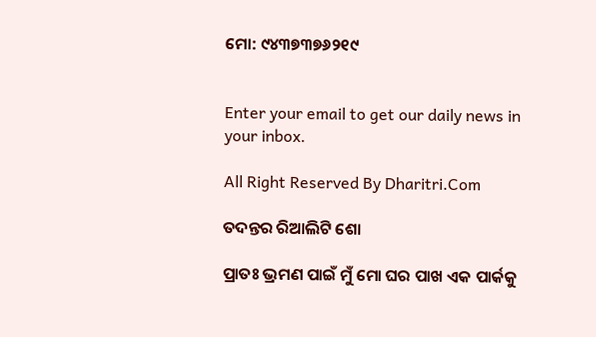ମୋ: ୯୪୩୭୩୭୬୨୧୯


Enter your email to get our daily news in your inbox.

All Right Reserved By Dharitri.Com

ତଦନ୍ତର ରିଆଲିଟି ଶୋ

ପ୍ରାତଃ ଭ୍ରମଣ ପାଇଁ ମୁଁ ମୋ ଘର ପାଖ ଏକ ପାର୍କକୁ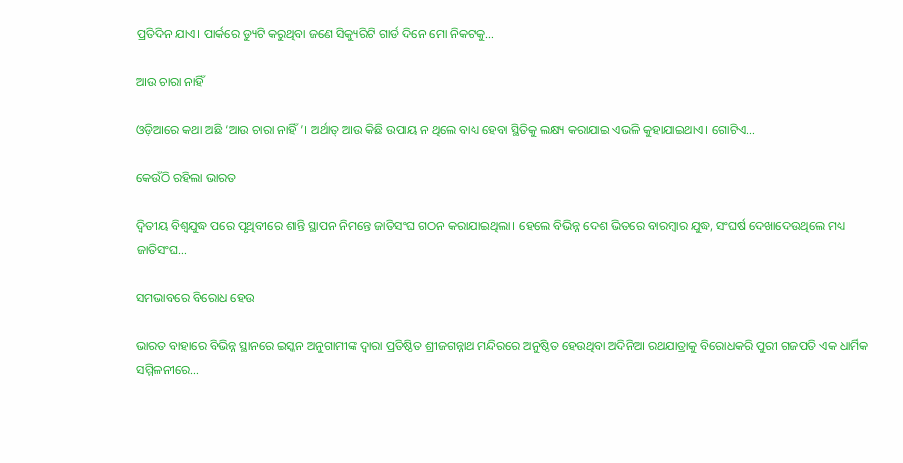ପ୍ରତିଦିନ ଯାଏ। ପାର୍କରେ ଡ୍ୟୁଟି କରୁଥିବା ଜଣେ ସିକ୍ୟୁରିଟି ଗାର୍ଡ ଦିନେ ମୋ ନିକଟକୁ…

ଆଉ ଚାରା ନାହିଁ

ଓଡ଼ିଆରେ କଥା ଅଛି ‘ଆଉ ଚାରା ନାହିଁ’। ଅର୍ଥାତ୍‌ ଆଉ କିଛି ଉପାୟ ନ ଥିଲେ ବାଧ୍ୟ ହେବା ସ୍ଥିତିକୁ ଲକ୍ଷ୍ୟ କରାଯାଇ ଏଭଳି କୁହାଯାଇଥାଏ। ଗୋଟିଏ…

କେଉଁଠି ରହିଲା ଭାରତ

ଦ୍ୱିତୀୟ ବିଶ୍ୱଯୁଦ୍ଧ ପରେ ପୃଥିବୀରେ ଶାନ୍ତି ସ୍ଥାପନ ନିମନ୍ତେ ଜାତିସଂଘ ଗଠନ କରାଯାଇଥିଲା। ହେଲେ ବିଭିନ୍ନ ଦେଶ ଭିତରେ ବାରମ୍ବାର ଯୁଦ୍ଧ, ସଂଘର୍ଷ ଦେଖାଦେଉଥିଲେ ମଧ୍ୟ ଜାତିସଂଘ…

ସମଭାବରେ ବିରୋଧ ହେଉ

ଭାରତ ବାହାରେ ବିଭିନ୍ନ ସ୍ଥାନରେ ଇସ୍କନ ଅନୁଗାମୀଙ୍କ ଦ୍ୱାରା ପ୍ରତିଷ୍ଠିତ ଶ୍ରୀଜଗନ୍ନାଥ ମନ୍ଦିରରେ ଅନୁଷ୍ଠିତ ହେଉଥିବା ଅଦିନିଆ ରଥଯାତ୍ରାକୁ ବିରୋଧକରି ପୁରୀ ଗଜପତି ଏକ ଧାର୍ମିକ ସମ୍ମିଳନୀରେ…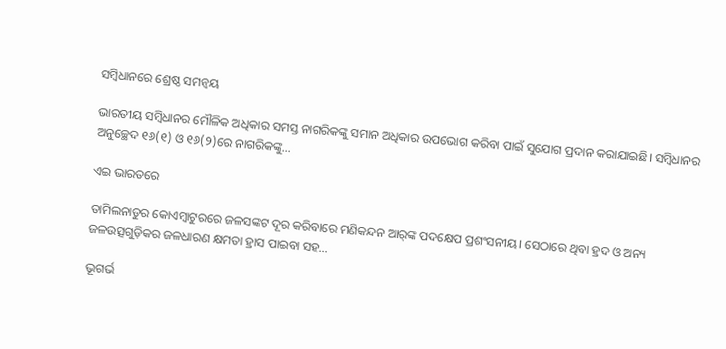ସମ୍ବିଧାନରେ ଶ୍ରେଷ୍ଠ ସମନ୍ବୟ

ଭାରତୀୟ ସମ୍ବିଧାନର ମୌଳିକ ଅଧିକାର ସମସ୍ତ ନାଗରିକଙ୍କୁ ସମାନ ଅଧିକାର ଉପଭୋଗ କରିବା ପାଇଁ ସୁଯୋଗ ପ୍ରଦାନ କରାଯାଇଛି। ସମ୍ବିଧାନର ଅନୁଚ୍ଛେଦ ୧୬(୧) ଓ ୧୬(୨)ରେ ନାଗରିକଙ୍କୁ…

ଏଇ ଭାରତରେ

ତାମିଲନାଡୁର କୋଏମ୍ବାଟୁରରେ ଜଳସଙ୍କଟ ଦୂର କରିବାରେ ମଣିକନ୍ଦନ ଆର୍‌ଙ୍କ ପଦକ୍ଷେପ ପ୍ରଶଂସନୀୟ। ସେଠାରେ ଥିବା ହ୍ରଦ ଓ ଅନ୍ୟ ଜଳଉତ୍ସଗୁଡ଼ିକର ଜଳଧାରଣ କ୍ଷମତା ହ୍ରାସ ପାଇବା ସହ…

ଭୂଗର୍ଭ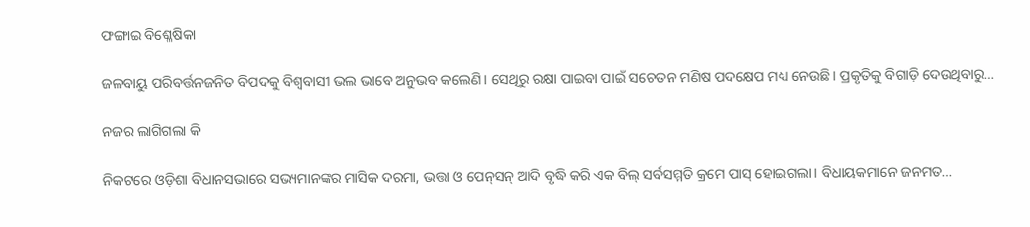ଫଙ୍ଗାଇ ବିଶ୍ଳେଷିକା

ଜଳବାୟୁ ପରିବର୍ତ୍ତନଜନିତ ବିପଦକୁ ବିଶ୍ୱବାସୀ ଭଲ ଭାବେ ଅନୁଭବ କଲେଣି। ସେଥିରୁ ରକ୍ଷା ପାଇବା ପାଇଁ ସଚେତନ ମଣିଷ ପଦକ୍ଷେପ ମଧ୍ୟ ନେଉଛି। ପ୍ରକୃତିକୁ ବିଗାଡ଼ି ଦେଉଥିବାରୁ…

ନଜର ଲାଗିଗଲା କି

ନିକଟରେ ଓଡ଼ିଶା ବିଧାନସଭାରେ ସଭ୍ୟମାନଙ୍କର ମାସିକ ଦରମା, ଭତ୍ତା ଓ ପେନ୍‌ସନ୍‌ ଆଦି ବୃଦ୍ଧି କରି ଏକ ବିଲ୍‌ ସର୍ବସମ୍ମତି କ୍ରମେ ପାସ୍‌ ହୋଇଗଲା। ବିଧାୟକମାନେ ଜନମତ…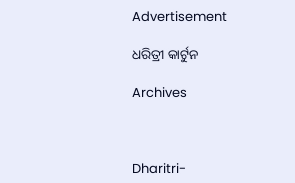Advertisement

ଧରିତ୍ରୀ କାର୍ଟୁନ

Archives



Dharitri-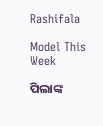Rashifala

Model This Week

ପିଲାଙ୍କ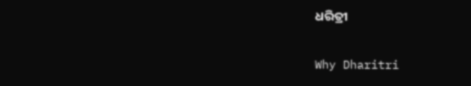ଧରିତ୍ରୀ

Why Dharitri